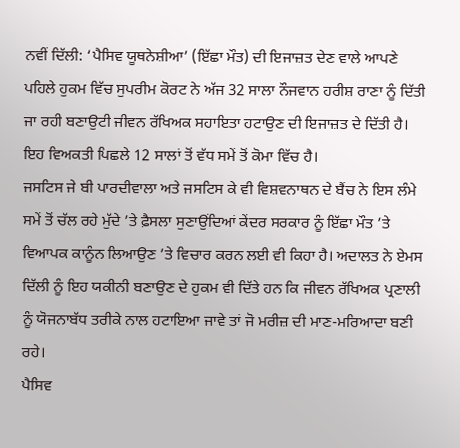ਨਵੀਂ ਦਿੱਲੀ: ‘ਪੈਸਿਵ ਯੂਥਨੇਸ਼ੀਆ’ (ਇੱਛਾ ਮੌਤ) ਦੀ ਇਜਾਜ਼ਤ ਦੇਣ ਵਾਲੇ ਆਪਣੇ ਪਹਿਲੇ ਹੁਕਮ ਵਿੱਚ ਸੁਪਰੀਮ ਕੋਰਟ ਨੇ ਅੱਜ 32 ਸਾਲਾ ਨੌਜਵਾਨ ਹਰੀਸ਼ ਰਾਣਾ ਨੂੰ ਦਿੱਤੀ ਜਾ ਰਹੀ ਬਣਾਉਟੀ ਜੀਵਨ ਰੱਖਿਅਕ ਸਹਾਇਤਾ ਹਟਾਉਣ ਦੀ ਇਜਾਜ਼ਤ ਦੇ ਦਿੱਤੀ ਹੈ। ਇਹ ਵਿਅਕਤੀ ਪਿਛਲੇ 12 ਸਾਲਾਂ ਤੋਂ ਵੱਧ ਸਮੇਂ ਤੋਂ ਕੋਮਾ ਵਿੱਚ ਹੈ।
ਜਸਟਿਸ ਜੇ ਬੀ ਪਾਰਦੀਵਾਲਾ ਅਤੇ ਜਸਟਿਸ ਕੇ ਵੀ ਵਿਸ਼ਵਨਾਥਨ ਦੇ ਬੈਂਚ ਨੇ ਇਸ ਲੰਮੇ ਸਮੇਂ ਤੋਂ ਚੱਲ ਰਹੇ ਮੁੱਦੇ ’ਤੇ ਫ਼ੈਸਲਾ ਸੁਣਾਉਂਦਿਆਂ ਕੇਂਦਰ ਸਰਕਾਰ ਨੂੰ ਇੱਛਾ ਮੌਤ ’ਤੇ ਵਿਆਪਕ ਕਾਨੂੰਨ ਲਿਆਉਣ ’ਤੇ ਵਿਚਾਰ ਕਰਨ ਲਈ ਵੀ ਕਿਹਾ ਹੈ। ਅਦਾਲਤ ਨੇ ਏਮਸ ਦਿੱਲੀ ਨੂੰ ਇਹ ਯਕੀਨੀ ਬਣਾਉਣ ਦੇ ਹੁਕਮ ਵੀ ਦਿੱਤੇ ਹਨ ਕਿ ਜੀਵਨ ਰੱਖਿਅਕ ਪ੍ਰਣਾਲੀ ਨੂੰ ਯੋਜਨਾਬੱਧ ਤਰੀਕੇ ਨਾਲ ਹਟਾਇਆ ਜਾਵੇ ਤਾਂ ਜੋ ਮਰੀਜ਼ ਦੀ ਮਾਣ-ਮਰਿਆਦਾ ਬਣੀ ਰਹੇ।
ਪੈਸਿਵ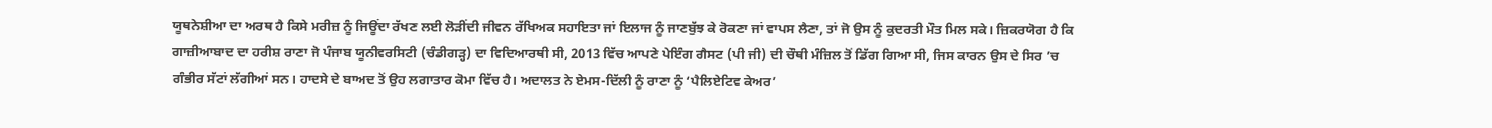ਯੂਥਨੇਸ਼ੀਆ ਦਾ ਅਰਥ ਹੈ ਕਿਸੇ ਮਰੀਜ਼ ਨੂੰ ਜਿਊਂਦਾ ਰੱਖਣ ਲਈ ਲੋੜੀਂਦੀ ਜੀਵਨ ਰੱਖਿਅਕ ਸਹਾਇਤਾ ਜਾਂ ਇਲਾਜ ਨੂੰ ਜਾਣਬੁੱਝ ਕੇ ਰੋਕਣਾ ਜਾਂ ਵਾਪਸ ਲੈਣਾ, ਤਾਂ ਜੋ ਉਸ ਨੂੰ ਕੁਦਰਤੀ ਮੌਤ ਮਿਲ ਸਕੇ। ਜ਼ਿਕਰਯੋਗ ਹੈ ਕਿ ਗਾਜ਼ੀਆਬਾਦ ਦਾ ਹਰੀਸ਼ ਰਾਣਾ ਜੋ ਪੰਜਾਬ ਯੂਨੀਵਰਸਿਟੀ (ਚੰਡੀਗੜ੍ਹ) ਦਾ ਵਿਦਿਆਰਥੀ ਸੀ, 2013 ਵਿੱਚ ਆਪਣੇ ਪੇਇੰਗ ਗੈਸਟ (ਪੀ ਜੀ) ਦੀ ਚੌਥੀ ਮੰਜ਼ਿਲ ਤੋਂ ਡਿੱਗ ਗਿਆ ਸੀ, ਜਿਸ ਕਾਰਨ ਉਸ ਦੇ ਸਿਰ ’ਚ ਗੰਭੀਰ ਸੱਟਾਂ ਲੱਗੀਆਂ ਸਨ। ਹਾਦਸੇ ਦੇ ਬਾਅਦ ਤੋਂ ਉਹ ਲਗਾਤਾਰ ਕੋਮਾ ਵਿੱਚ ਹੈ। ਅਦਾਲਤ ਨੇ ਏਮਸ-ਦਿੱਲੀ ਨੂੰ ਰਾਣਾ ਨੂੰ ‘ਪੈਲਿਏਟਿਵ ਕੇਅਰ’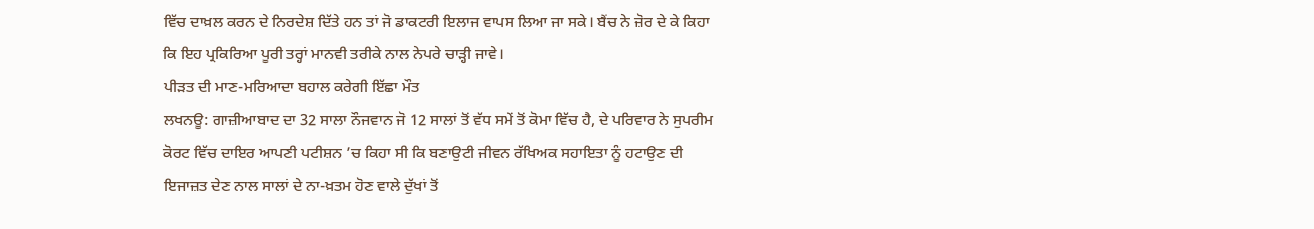ਵਿੱਚ ਦਾਖ਼ਲ ਕਰਨ ਦੇ ਨਿਰਦੇਸ਼ ਦਿੱਤੇ ਹਨ ਤਾਂ ਜੋ ਡਾਕਟਰੀ ਇਲਾਜ ਵਾਪਸ ਲਿਆ ਜਾ ਸਕੇ। ਬੈਂਚ ਨੇ ਜ਼ੋਰ ਦੇ ਕੇ ਕਿਹਾ ਕਿ ਇਹ ਪ੍ਰਕਿਰਿਆ ਪੂਰੀ ਤਰ੍ਹਾਂ ਮਾਨਵੀ ਤਰੀਕੇ ਨਾਲ ਨੇਪਰੇ ਚਾੜ੍ਹੀ ਜਾਵੇ।
ਪੀੜਤ ਦੀ ਮਾਣ-ਮਰਿਆਦਾ ਬਹਾਲ ਕਰੇਗੀ ਇੱਛਾ ਮੌਤ
ਲਖਨਊ: ਗਾਜ਼ੀਆਬਾਦ ਦਾ 32 ਸਾਲਾ ਨੌਜਵਾਨ ਜੋ 12 ਸਾਲਾਂ ਤੋਂ ਵੱਧ ਸਮੇਂ ਤੋਂ ਕੋਮਾ ਵਿੱਚ ਹੈ, ਦੇ ਪਰਿਵਾਰ ਨੇ ਸੁਪਰੀਮ ਕੋਰਟ ਵਿੱਚ ਦਾਇਰ ਆਪਣੀ ਪਟੀਸ਼ਨ ’ਚ ਕਿਹਾ ਸੀ ਕਿ ਬਣਾਉਟੀ ਜੀਵਨ ਰੱਖਿਅਕ ਸਹਾਇਤਾ ਨੂੰ ਹਟਾਉਣ ਦੀ ਇਜਾਜ਼ਤ ਦੇਣ ਨਾਲ ਸਾਲਾਂ ਦੇ ਨਾ-ਖ਼ਤਮ ਹੋਣ ਵਾਲੇ ਦੁੱਖਾਂ ਤੋਂ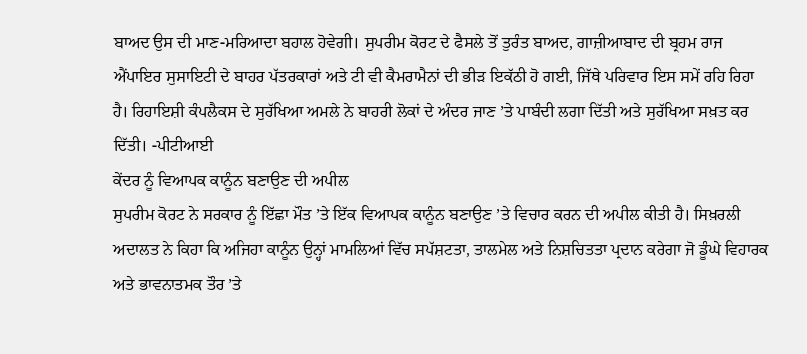ਬਾਅਦ ਉਸ ਦੀ ਮਾਣ-ਮਰਿਆਦਾ ਬਹਾਲ ਹੋਵੇਗੀ। ਸੁਪਰੀਮ ਕੋਰਟ ਦੇ ਫੈਸਲੇ ਤੋਂ ਤੁਰੰਤ ਬਾਅਦ, ਗਾਜ਼ੀਆਬਾਦ ਦੀ ਬ੍ਰਹਮ ਰਾਜ ਐਂਪਾਇਰ ਸੁਸਾਇਟੀ ਦੇ ਬਾਹਰ ਪੱਤਰਕਾਰਾਂ ਅਤੇ ਟੀ ਵੀ ਕੈਮਰਾਮੈਨਾਂ ਦੀ ਭੀੜ ਇਕੱਠੀ ਹੋ ਗਈ, ਜਿੱਥੇ ਪਰਿਵਾਰ ਇਸ ਸਮੇਂ ਰਹਿ ਰਿਹਾ ਹੈ। ਰਿਹਾਇਸ਼ੀ ਕੰਪਲੈਕਸ ਦੇ ਸੁਰੱਖਿਆ ਅਮਲੇ ਨੇ ਬਾਹਰੀ ਲੋਕਾਂ ਦੇ ਅੰਦਰ ਜਾਣ ’ਤੇ ਪਾਬੰਦੀ ਲਗਾ ਦਿੱਤੀ ਅਤੇ ਸੁਰੱਖਿਆ ਸਖ਼ਤ ਕਰ ਦਿੱਤੀ। -ਪੀਟੀਆਈ
ਕੇਂਦਰ ਨੂੰ ਵਿਆਪਕ ਕਾਨੂੰਨ ਬਣਾਉਣ ਦੀ ਅਪੀਲ
ਸੁਪਰੀਮ ਕੋਰਟ ਨੇ ਸਰਕਾਰ ਨੂੰ ਇੱਛਾ ਮੌਤ ’ਤੇ ਇੱਕ ਵਿਆਪਕ ਕਾਨੂੰਨ ਬਣਾਉਣ ’ਤੇ ਵਿਚਾਰ ਕਰਨ ਦੀ ਅਪੀਲ ਕੀਤੀ ਹੈ। ਸਿਖ਼ਰਲੀ ਅਦਾਲਤ ਨੇ ਕਿਹਾ ਕਿ ਅਜਿਹਾ ਕਾਨੂੰਨ ਉਨ੍ਹਾਂ ਮਾਮਲਿਆਂ ਵਿੱਚ ਸਪੱਸ਼ਟਤਾ, ਤਾਲਮੇਲ ਅਤੇ ਨਿਸ਼ਚਿਤਤਾ ਪ੍ਰਦਾਨ ਕਰੇਗਾ ਜੋ ਡੂੰਘੇ ਵਿਹਾਰਕ ਅਤੇ ਭਾਵਨਾਤਮਕ ਤੌਰ ’ਤੇ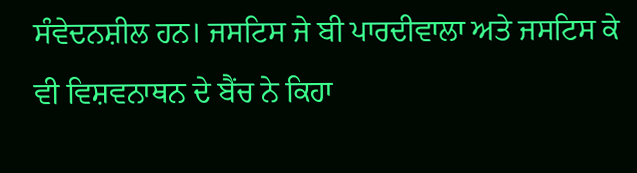ਸੰਵੇਦਨਸ਼ੀਲ ਹਨ। ਜਸਟਿਸ ਜੇ ਬੀ ਪਾਰਦੀਵਾਲਾ ਅਤੇ ਜਸਟਿਸ ਕੇ ਵੀ ਵਿਸ਼ਵਨਾਥਨ ਦੇ ਬੈਂਚ ਨੇ ਕਿਹਾ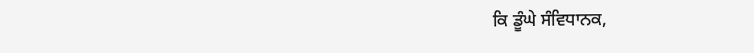ਕਿ ਡੂੰਘੇ ਸੰਵਿਧਾਨਕ,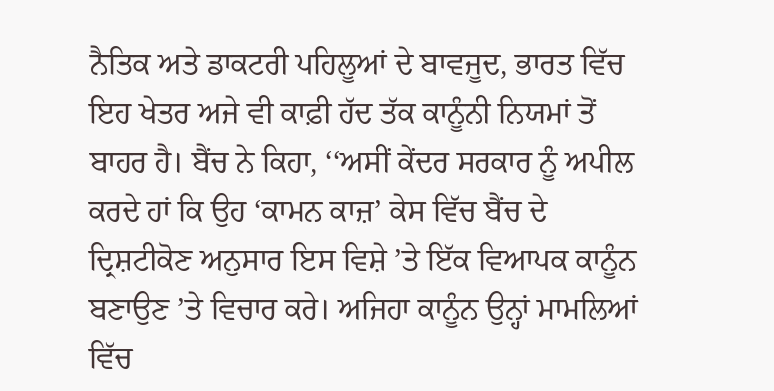ਨੈਤਿਕ ਅਤੇ ਡਾਕਟਰੀ ਪਹਿਲੂਆਂ ਦੇ ਬਾਵਜੂਦ, ਭਾਰਤ ਵਿੱਚ ਇਹ ਖੇਤਰ ਅਜੇ ਵੀ ਕਾਫ਼ੀ ਹੱਦ ਤੱਕ ਕਾਨੂੰਨੀ ਨਿਯਮਾਂ ਤੋਂ ਬਾਹਰ ਹੈ। ਬੈਂਚ ਨੇ ਕਿਹਾ, ‘‘ਅਸੀਂ ਕੇਂਦਰ ਸਰਕਾਰ ਨੂੰ ਅਪੀਲ ਕਰਦੇ ਹਾਂ ਕਿ ਉਹ ‘ਕਾਮਨ ਕਾਜ਼’ ਕੇਸ ਵਿੱਚ ਬੈਂਚ ਦੇ ਦ੍ਰਿਸ਼ਟੀਕੋਣ ਅਨੁਸਾਰ ਇਸ ਵਿਸ਼ੇ ’ਤੇ ਇੱਕ ਵਿਆਪਕ ਕਾਨੂੰਨ ਬਣਾਉਣ ’ਤੇ ਵਿਚਾਰ ਕਰੇ। ਅਜਿਹਾ ਕਾਨੂੰਨ ਉਨ੍ਹਾਂ ਮਾਮਲਿਆਂ ਵਿੱਚ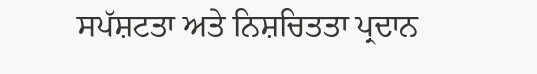ਸਪੱਸ਼ਟਤਾ ਅਤੇ ਨਿਸ਼ਚਿਤਤਾ ਪ੍ਰਦਾਨ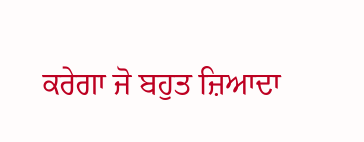ਕਰੇਗਾ ਜੋ ਬਹੁਤ ਜ਼ਿਆਦਾ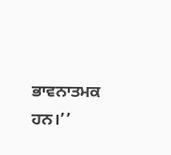ਭਾਵਨਾਤਮਕ ਹਨ।’’